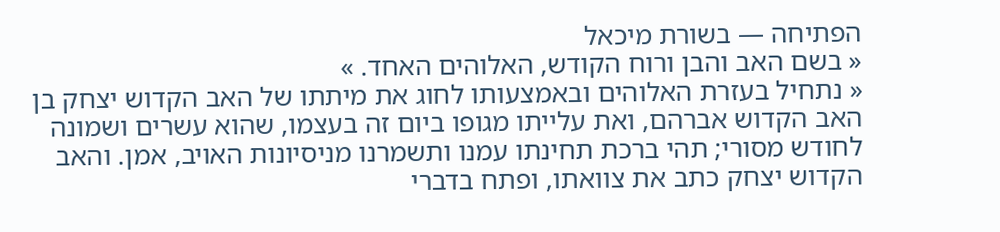הפתיחה — בשורת מיכאל
« בשם האב והבן ורוח הקודש, האלוהים האחד. »
« נתחיל בעזרת האלוהים ובאמצעותו לחוג את מיתתו של האב הקדוש יצחק בן האב הקדוש אברהם, ואת עלייתו מגופו ביום זה בעצמו, שהוא עשרים ושמונה לחודש מסורי; תהי ברכת תחינתו עמנו ותשמרנו מניסיונות האויב, אמן. והאב הקדוש יצחק כתב את צוואתו, ופתח בדברי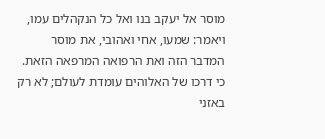מוסר אל יעקב בנו ואל כל הנקהלים עמו, ויאמר: שמעו, אחי ואהובי, את מוסר המדבר הזה ואת הרפואה המרפאה הזאת. כי דרכו של האלוהים עומדת לעולם; לא רק באזני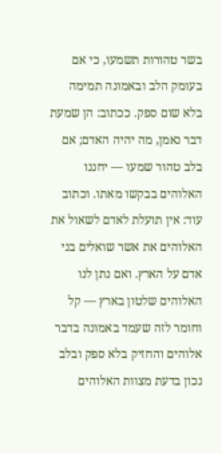בשר טהורות תשמעו, כי אם בעומק הלב ובאמונה תמימה בלא שום ספק. ככתוב: הן שמעת דבר נאמן, מה יהיה האדם; אם בלב טהור שמעו — יחננו האלוהים בבקשו מאתו. וכתוב עוד: אין תועלת לאדם לשאול את האלוהים את אשר שואלים בני אדם על הארץ. ואם נתן לנו האלוהים שלטון בארץ — קל וחומר לזה שעמד באמונה בדבר אלוהים והחזיק בלא ספק ובלב נכון בדעת מצוות האלוהים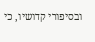ובסיפורי קדושיו, כי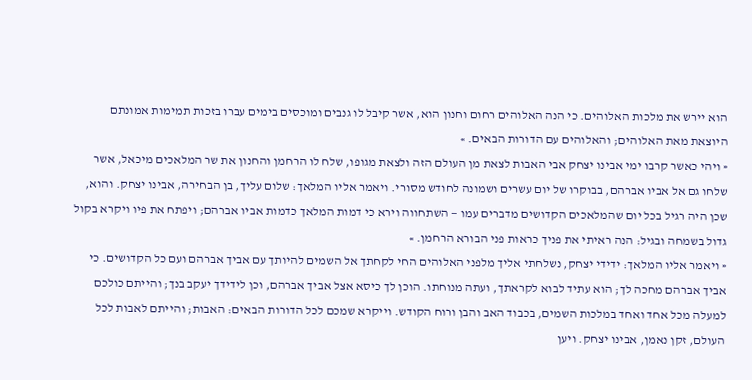הוא יירש את מלכות האלוהים. כי הנה האלוהים רחום וחנון הוא, אשר קיבל לו גנבים ומוכסים בימים עברו בזכות תמימות אמונתם היוצאת מאת האלוהים; והאלוהים עם הדורות הבאים. »
« ויהי כאשר קרבו ימי אבינו יצחק אבי האבות לצאת מן העולם הזה ולצאת מגופו, שלח לו הרחמן והחנון את שר המלאכים מיכאל, אשר שלחו גם אל אביו אברהם, בבוקרו של יום עשרים ושמונה לחודש מסורי. ויאמר אליו המלאך: שלום עליך, בן הבחירה, אבינו יצחק. והוא, שכן היה רגיל בכל יום שהמלאכים הקדושים מדברים עמו — השתחווה וירא כי דמות המלאך כדמות אביו אברהם; ויפתח את פיו ויקרא בקול גדול בשמחה ובגיל: הנה ראיתי את פניך כראות פני הבורא הרחמן. »
« ויאמר אליו המלאך: ידידי יצחק, נשלחתי אליך מלפני האלוהים החי לקחתך אל השמים להיותך עם אביך אברהם ועם כל הקדושים. כי אביך אברהם מחכה לך; הוא עתיד לבוא לקראתך, ועתה מנוחתו. הוכן לך כיסא אצל אביך אברהם, וכן לידידך יעקב בנך; והייתם כולכם למעלה מכל אחד ואחד במלכות השמים, בכבוד האב והבן ורוח הקודש. וייקרא שמכם לכל הדורות הבאים: האבות; והייתם לאבות לכל העולם, זקן נאמן, אבינו יצחק. ויען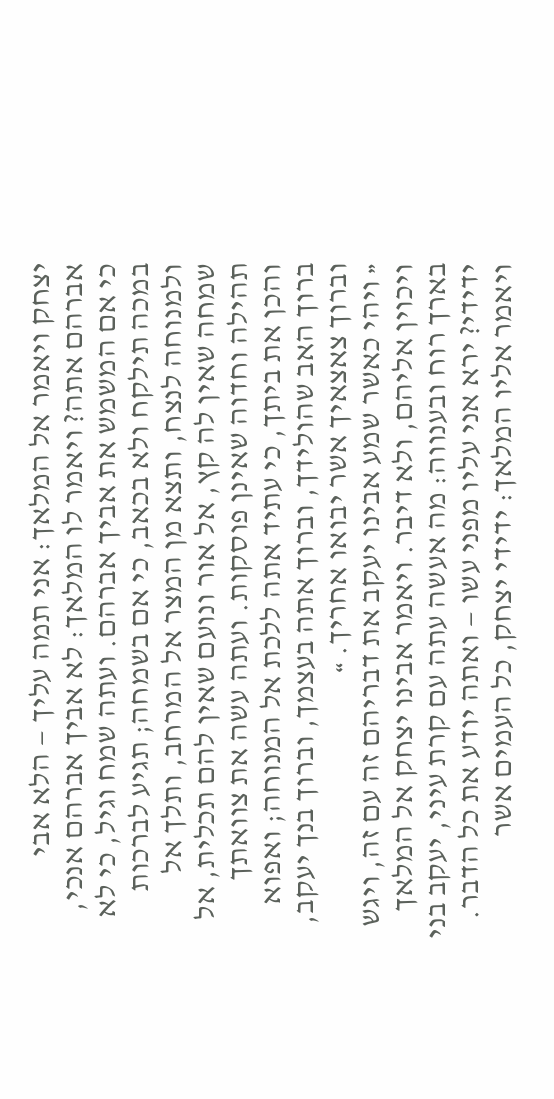יצחק ויאמר אל המלאך: אני תמה עליך — הלא אבי אברהם אתה? ויאמר לו המלאך: לא אביך אברהם אנכי, כי אם המשמש את אביך אברהם. ועתה שמח וגיל, כי לא במכה תילקח ולא בכאב, כי אם בשמחה; תגיע לברכות ולמנוחה לנצח, ותצא מן המצר אל המרחב, ותלך אל שמחה שאין לה קץ, אל אור ונועם שאין להם תכלית, אל תהילה וחדוה שאינן פוסקות. ועתה עשה את צוואתך והכן את ביתך, כי עתיד אתה ללכת אל המנוחה; ואפוא ברוך האב שהולידך, וברוך אתה בעצמך, וברוך בנך יעקב, וברוך צאצאיך אשר יבואו אחריך. »
« ויהי כאשר שמע אבינו יעקב את דבריהם זה עם זה, ויגש ויכוין אליהם, ולא דיבר. ויאמר אבינו יצחק אל המלאך בארך רוח ובענווה: מה אעשה עתה עם קרת עיני, יעקב בני ידידי? ירא אני עליו מפני עשו — ואתה יודע את כל הדבר. ויאמר אליו המלאך: ידידי יצחק, כל העמים אשר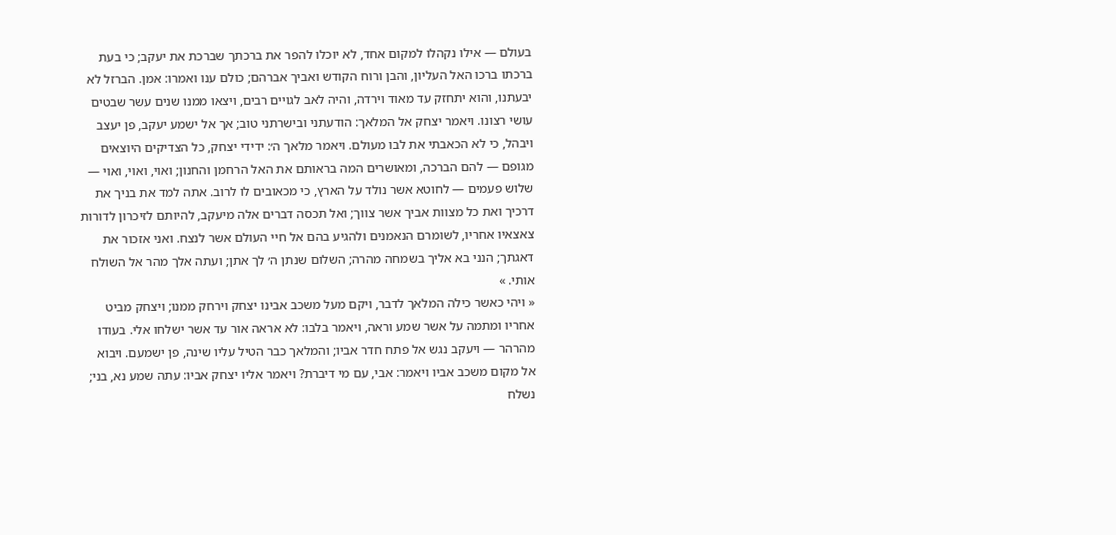בעולם — אילו נקהלו למקום אחד, לא יוכלו להפר את ברכתך שברכת את יעקב; כי בעת ברכתו ברכו האל העליון, והבן ורוח הקודש ואביך אברהם; כולם ענו ואמרו: אמן. הברזל לא יבעתנו, והוא יתחזק עד מאוד וירדה, והיה לאב לגויים רבים, ויצאו ממנו שנים עשר שבטים עושי רצונו. ויאמר יצחק אל המלאך: הודעתני ובישרתני טוב; אך אל ישמע יעקב, פן יעצב ויבהל, כי לא הכאבתי את לבו מעולם. ויאמר מלאך ה׳: ידידי יצחק, כל הצדיקים היוצאים מגופם — להם הברכה, ומאושרים המה בראותם את האל הרחמן והחנון; ואוי, ואוי, ואוי — שלוש פעמים — לחוטא אשר נולד על הארץ, כי מכאובים לו לרוב. אתה למד את בניך את דרכיך ואת כל מצוות אביך אשר צווך; ואל תכסה דברים אלה מיעקב, להיותם לזיכרון לדורות צאצאיו אחריו, לשומרם הנאמנים ולהגיע בהם אל חיי העולם אשר לנצח. ואני אזכור את דאגתך; הנני בא אליך בשמחה מהרה; השלום שנתן ה׳ לך אתן; ועתה אלך מהר אל השולח אותי. »
« ויהי כאשר כילה המלאך לדבר, ויקם מעל משכב אבינו יצחק וירחק ממנו; ויצחק מביט אחריו ומתמה על אשר שמע וראה, ויאמר בלבו: לא אראה אור עד אשר ישלחו אלי. בעודו מהרהר — ויעקב נגש אל פתח חדר אביו; והמלאך כבר הטיל עליו שינה, פן ישמעם. ויבוא אל מקום משכב אביו ויאמר: אבי, עם מי דיברת? ויאמר אליו יצחק אביו: עתה שמע נא, בני; נשלח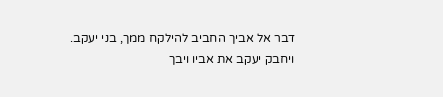דבר אל אביך החביב להילקח ממך, בני יעקב. ויחבק יעקב את אביו ויבך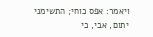ויאמר: אפס כוחי; התשימני יתום, אבי, כי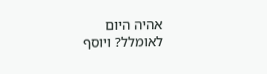אהיה היום לאומלל? ויוסף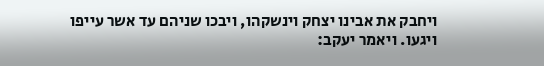ויחבק את אבינו יצחק וינשקהו, ויבכו שניהם עד אשר עייפו ויגעו. ויאמר יעקב: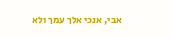אבי, אנכי אלך עמך ולא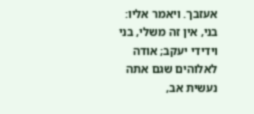אעזבך. ויאמר אליו: בני, אין זה משלי, בני וידידי יעקב; אודה לאלוהים שגם אתה נעשית אב,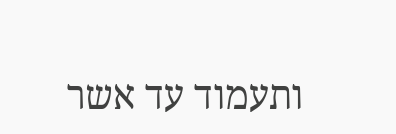ותעמוד עד אשר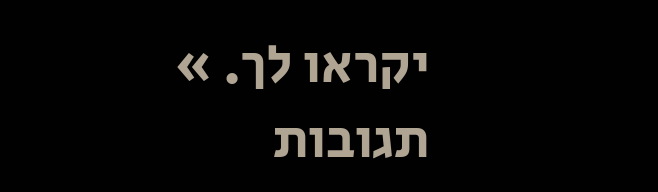יקראו לך. »
תגובות